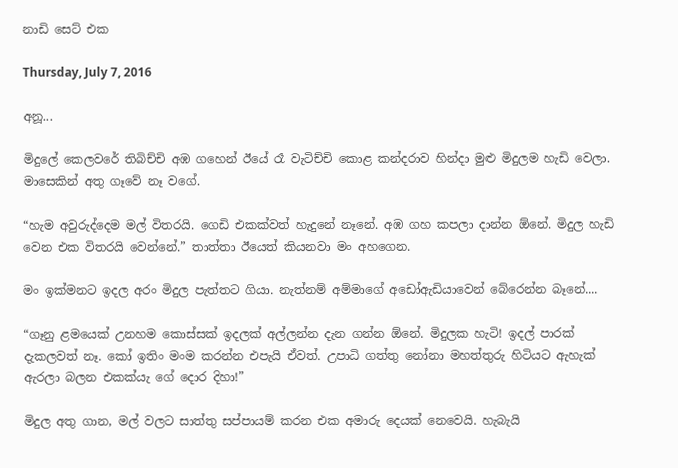නාඩි සෙට් එක

Thursday, July 7, 2016

අනූ...

මිදුලේ කෙලවරේ තිබිච්චි අඹ ගහෙන් ඊයේ රෑ වැටිච්චි කොළ කන්දරාව හින්දා මුළු මිදුලම හැඩි වෙලා. මාසෙකින් අතු ගෑවේ නෑ වගේ.

“හැම අවුරුද්දෙම මල් විතරයි. ගෙඩි එකක්වත් හැදුනේ නෑනේ. අඹ ගහ කපලා දාන්න ඕනේ. මිදුල හැඩි වෙන එක විතරයි වෙන්නේ.” තාත්තා ඊයෙත් කියනවා මං අහගෙන.

මං ඉක්මනට ඉදල අරං මිදුල පැත්තට ගියා. නැත්නම් අම්මාගේ අඩෝඇඩියාවෙන් බේරෙන්න බෑනේ....

“ගෑනු ළමයෙක් උනහම කොස්සක් ඉදලක් අල්ලන්න දැන ගන්න ඕනේ. මිදුලක හැටි! ඉදල් පාරක් දැකලවත් නෑ. කෝ ඉතිං මංම කරන්න එපැයි ඒවත්. උපාධි ගත්තු නෝනා මහත්තුරු හිටියට ඇහැක් ඇරලා බලන එකක්යැ ගේ දොර දිහා!”

මිදුල අතු ගාන, මල් වලට සාත්තු සප්පායම් කරන එක අමාරු දෙයක් නෙවෙයි. හැබැයි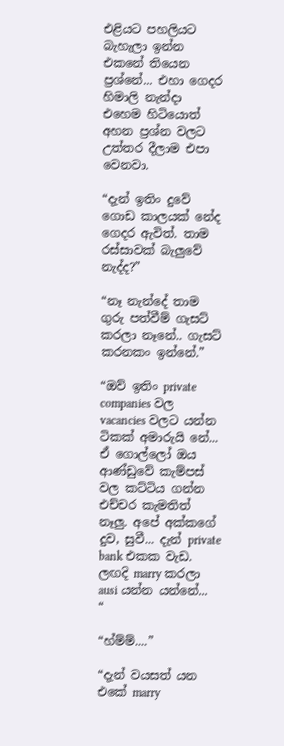එළියට පහලියට බැහැලා ඉන්න එකනේ තියෙන ප්‍රශ්නේ... එහා ගෙදර හිමාලි නැන්දා එහෙම හිටියොත් අහන ප්‍රශ්න වලට උත්තර දීලාම එපා වෙනවා.

“දැන් ඉතිං දුවේ ගොඩ කාලයක් නේද ගෙදර ඇවිත්. තාම රස්සාවක් බැලුවේ නැද්ද?”

“නෑ නැන්දේ තාම ගුරු පත්වීම් ගැසට් කරලා නෑනේ.. ගැසට් කරනකං ඉන්නේ.”

“ඔව් ඉතිං private companies වල vacancies වලට යන්න ටිකක් අමාරුයි නේ... ඒ ගොල්ලෝ ඔය ආණ්ඩුවේ කැම්පස් වල කට්ටිය ගන්න එච්චර කැමතිත් නෑලු. අපේ අක්කගේ දුව, සුවී... දැන් private bank එකක වැඩ. ලඟදි marry කරලා ausi යන්න යන්නේ... “

“හ්ම්ම්....”

“දැන් වයසත් යන එකේ marry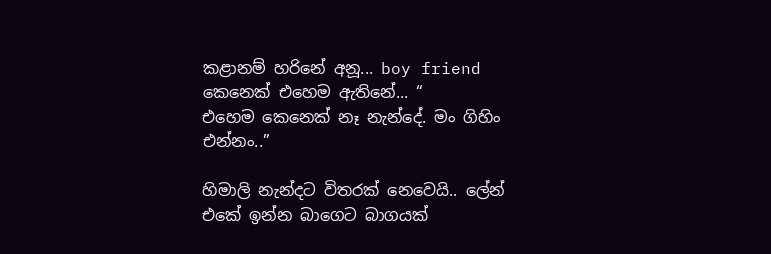කළානම් හරිනේ අනූ... boy friend කෙනෙක් එහෙම ඇතිනේ... “
එහෙම කෙනෙක් නෑ නැන්දේ. මං ගිහිං එන්නං..”

හිමාලි නැන්දට විතරක් නෙවෙයි.. ලේන් එකේ ඉන්න බාගෙට බාගයක්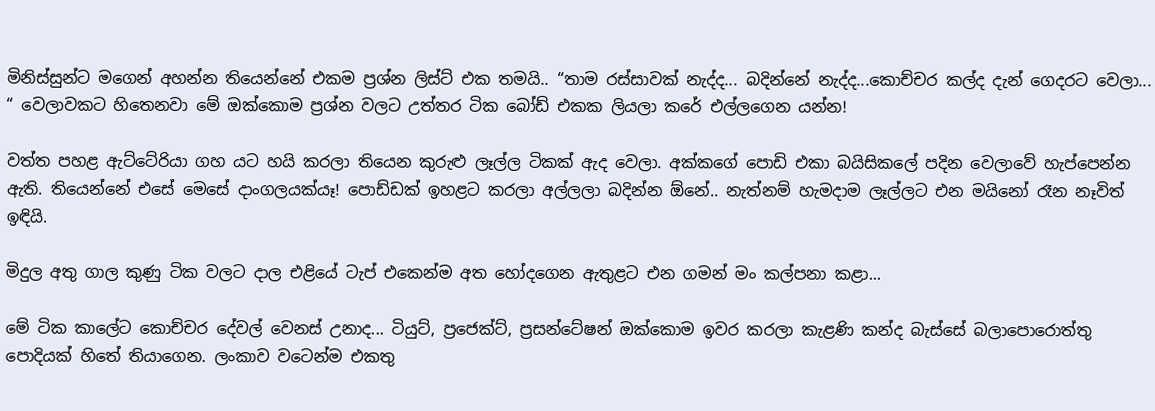මිනිස්සුන්ට මගෙන් අහන්න තියෙන්නේ එකම ප්‍රශ්න ලිස්ට් එක තමයි.. “තාම රස්සාවක් නැද්ද... බදින්නේ නැද්ද...කොච්චර කල්ද දැන් ගෙදරට වෙලා... “ වෙලාවකට හිතෙනවා මේ ඔක්කොම ප්‍රශ්න වලට උත්තර ටික බෝඩ් එකක ලියලා කරේ එල්ලගෙන යන්න!

වත්ත පහළ ඇට්ටේරියා ගහ යට හයි කරලා තියෙන කුරුළු ලෑල්ල ටිකක් ඇද වෙලා. අක්කගේ පොඩි එකා බයිසිකලේ පදින වෙලාවේ හැප්පෙන්න ඇති. තියෙන්නේ එසේ මෙසේ දාංගලයක්යෑ! පොඩ්ඩක් ඉහළට කරලා අල්ලලා බදින්න ඕනේ.. නැත්නම් හැමදාම ලෑල්ලට එන මයිනෝ රෑන නෑවිත් ඉඳියි.

මිදුල අතු ගාල කුණු ටික වලට දාල එළියේ ටැප් එකෙන්ම අත හෝදගෙන ඇතුළට එන ගමන් මං කල්පනා කළා...

මේ ටික කාලේට කොච්චර දේවල් වෙනස් උනාද... ටියුට්, ප්‍රජෙක්ට්, ප්‍රසන්ටේෂන් ඔක්කොම ඉවර කරලා කැළණි කන්ද බැස්සේ බලාපොරොත්තු පොදියක් හිතේ තියාගෙන. ලංකාව වටෙන්ම එකතු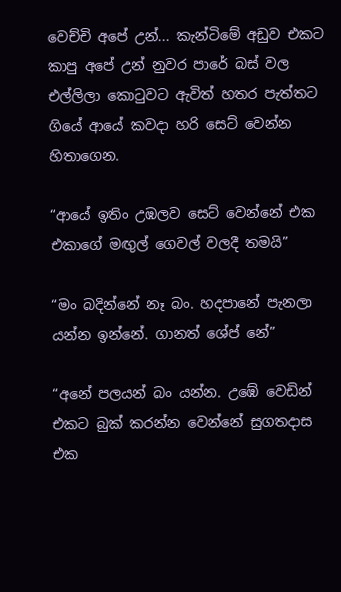වෙච්චි අපේ උන්... කැන්ටිමේ අඩුව එකට කාපු අපේ උන් නුවර පාරේ බස් වල එල්ලිලා කොටුවට ඇවිත් හතර පැත්තට ගියේ ආයේ කවදා හරි සෙට් වෙන්න හිතාගෙන.

“ආයේ ඉතිං උඹලව සෙට් වෙන්නේ එක එකාගේ මඟුල් ගෙවල් වලදී තමයි”

“මං බදින්නේ නෑ බං. හදපානේ පැනලා යන්න ඉන්නේ. ගානත් ශේප් නේ”

“අනේ පලයන් බං යන්න. උඹේ වෙඩින් එකට බුක් කරන්න වෙන්නේ සුගතදාස එක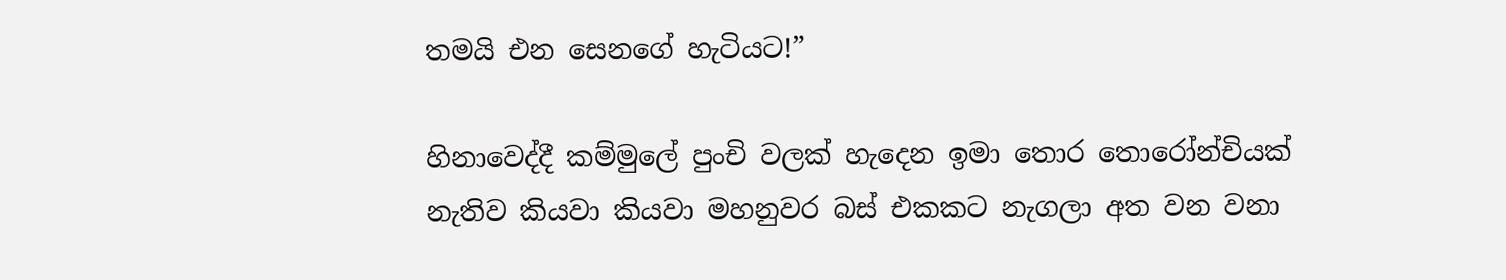තමයි එන සෙනගේ හැටියට!”

හිනාවෙද්දී කම්මුලේ පුංචි වලක් හැදෙන ඉමා තොර තොරෝන්චියක් නැතිව කියවා කියවා මහනුවර බස් එකකට නැගලා අත වන වනා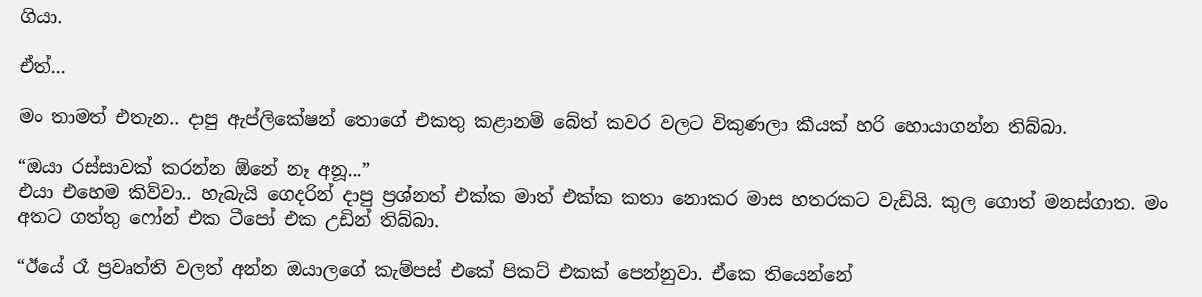ගියා.

ඒත්...

මං තාමත් එතැන.. දාපු ඇප්ලිකේෂන් තොගේ එකතු කළානම් බේත් කවර වලට විකුණලා කීයක් හරි හොයාගන්න තිබ්බා.

“ඔයා රස්සාවක් කරන්න ඕනේ නෑ අනූ...”
එයා එහෙම කිව්වා.. හැබැයි ගෙදරින් දාපු ප්‍රශ්නත් එක්ක මාත් එක්ක කතා නොකර මාස හතරකට වැඩියි. කුල ගොත් මනස්ගාත. මං අතට ගත්තු ෆෝන් එක ටීපෝ එක උඩින් තිබ්බා.

“ඊයේ රෑ ප්‍රවෘත්ති වලත් අන්න ඔයාලගේ කැම්පස් එකේ පිකට් එකක් පෙන්නුවා. ඒකෙ තියෙන්නේ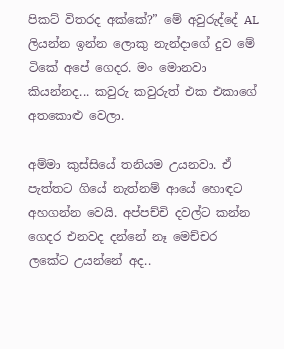පිකට් විතරද අක්කේ?” මේ අවුරුද්දේ AL ලියන්න ඉන්න ලොකු නැන්දාගේ දුව මේ ටිකේ අපේ ගෙදර. මං මොනවා කියන්නද... කවුරු කවුරුත් එක එකාගේ අතකොළු වෙලා.

අම්මා කුස්සියේ තනියම උයනවා. ඒ පැත්තට ගියේ නැත්නම් ආයේ හොඳට අහගන්න වෙයි. අප්පච්චි දවල්ට කන්න ගෙදර එනවද දන්නේ නෑ මෙච්චර ලකේට උයන්නේ අද..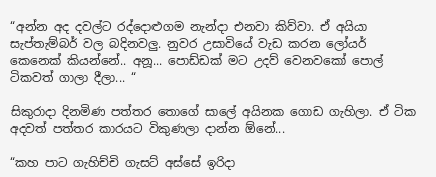“අන්න අද දවල්ට රද්දොළුගම නැන්දා එනවා කිව්වා. ඒ අයියා සැප්තැම්බර් වල බදිනවලු. නුවර උසාවියේ වැඩ කරන ලෝයර් කෙනෙක් කියන්නේ.. අනූ... පොඩ්ඩක් මට උදව් වෙනවකෝ පොල් ටිකවත් ගාලා දීලා... “

සිකුරාදා දිනමිණ පත්තර තොගේ සාලේ අයිනක ගොඩ ගැහිලා. ඒ ටික අදවත් පත්තර කාරයට විකුණලා දාන්න ඕනේ...

“කහ පාට ගැහිච්චි ගැසට් අස්සේ ඉරිදා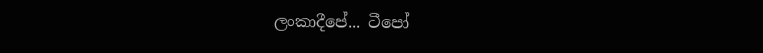ලංකාදීපේ... ටීපෝ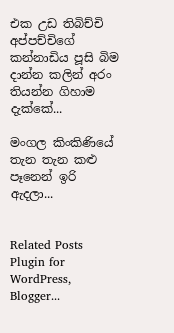එක උඩ තිබිච්චි අප්පච්චිගේ කන්නාඩිය පූසි බිම දාන්න කලින් අරං තියන්න ගිහාම දැක්කේ...

මංගල කිංකිණියේ තැන තැන කළු පෑනෙන් ඉරි ඇදලා...


Related Posts Plugin for WordPress, Blogger...